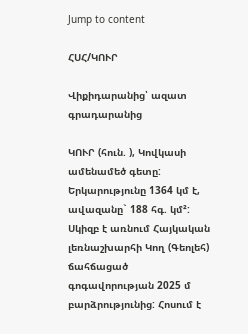Jump to content

ՀՍՀ/ԿՈՒՐ

Վիքիդարանից՝ ազատ գրադարանից

ԿՈՒՐ (հուն. ), Կովկասի ամենամեծ գետը: Երկարությունը 1364 կմ է, ավազանը` 188 հգ. կմ²: Սկիզբ է առնում Հայկական լեռնաշխարհի Կող (Գեոլեհ) ճահճացած գոգավորության 2025 մ բարձրությունից: Հոսում է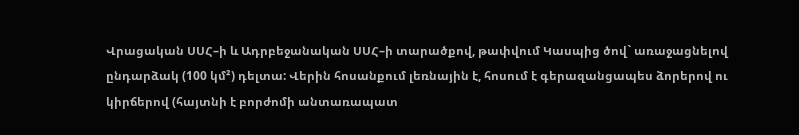Վրացական ՍՍՀ–ի և Ադրբեջանական ՍՍՀ–ի տարածքով, թափվում Կասպից ծով` առաջացնելով ընդարձակ (100 կմ²) դելտա: Վերին հոսանքում լեռնային է, հոսում է գերազանցապես ձորերով ու կիրճերով (հայտնի է բորժոմի անտառապատ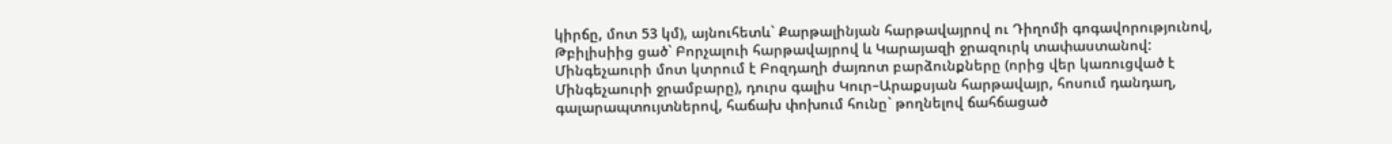կիրճը, մոտ 53 կմ), այնուհետև` Քարթալինյան հարթավայրով ու Դիղոմի գոգավորությունով, Թբիլիսիից ցած` Բորչալուի հարթավայրով և Կարայազի ջրազուրկ տափաստանով: Մինգեչաուրի մոտ կտրում է Բոզդաղի ժայռոտ բարձունքները (որից վեր կառուցված է Մինգեչաուրի ջրամբարը), դուրս գալիս Կուր–Արաքսյան հարթավայր, հոսում դանդաղ, գալարապտույտներով, հաճախ փոխում հունը` թողնելով ճահճացած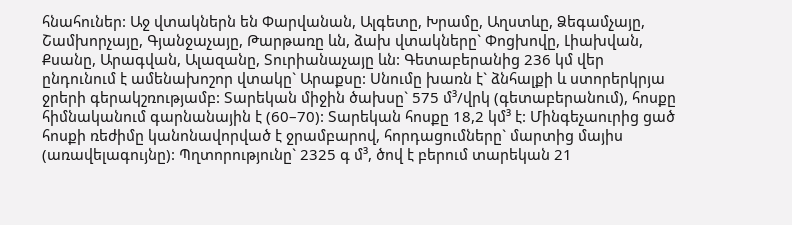հնահուներ: Աջ վտակներն են Փարվանան, Ալգետը, Խրամը, Աղստևը, Ձեգամչայը, Շամխորչայը, Գյանջաչայը, Թարթառը ևն, ձախ վտակները` Փոցխովը, Լիախվան, Քսանը, Արագվան, Ալազանը, Տուրիանաչայը ևն: Գետաբերանից 236 կմ վեր ընդունում է ամենախոշոր վտակը` Արաքսը: Սնումը խառն է` ձնհալքի և ստորերկրյա ջրերի գերակշռությամբ: Տարեկան միջին ծախսը` 575 մ³/վրկ (գետաբերանում), հոսքը հիմնականում գարնանային է (60–70): Տարեկան հոսքը 18,2 կմ³ է: Մինգեչաուրից ցած հոսքի ռեժիմը կանոնավորված է ջրամբարով, հորդացումները` մարտից մայիս (առավելագույնը): Պղտորությունը` 2325 գ մ³, ծով է բերում տարեկան 21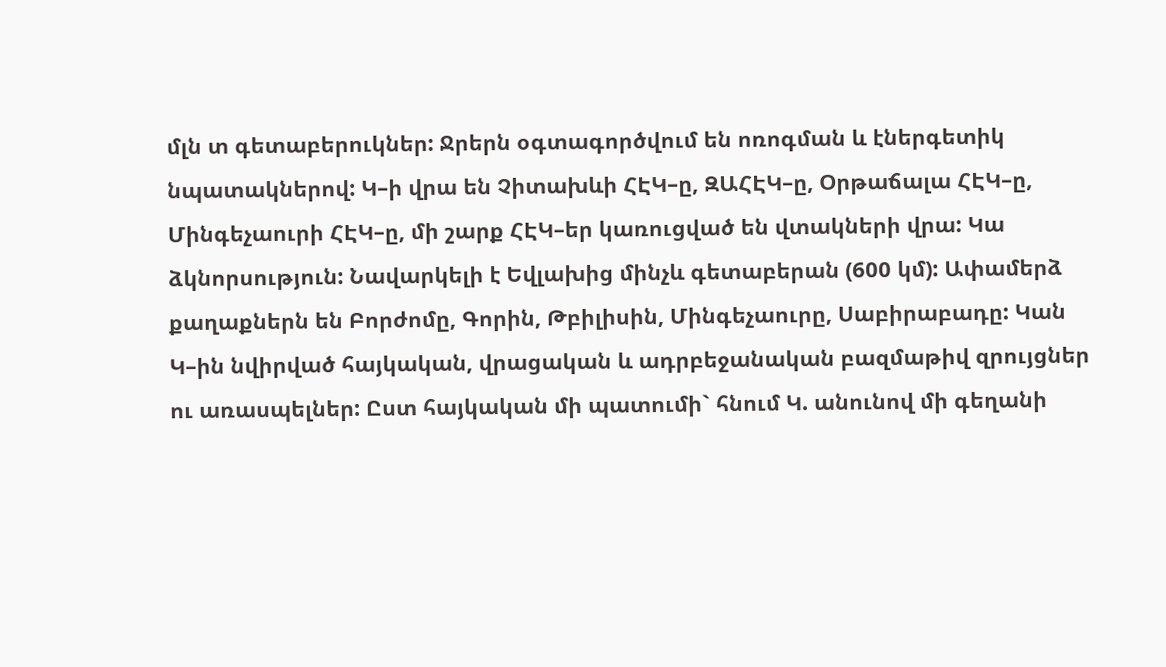մլն տ գետաբերուկներ: Ջրերն օգտագործվում են ոռոգման և էներգետիկ նպատակներով: Կ–ի վրա են Չիտախևի ՀԷԿ–ը, ԶԱՀԷԿ–ը, Օրթաճալա ՀԷԿ–ը, Մինգեչաուրի ՀԷԿ–ը, մի շարք ՀԷԿ–եր կառուցված են վտակների վրա: Կա ձկնորսություն: Նավարկելի է Եվլախից մինչև գետաբերան (600 կմ): Ափամերձ քաղաքներն են Բորժոմը, Գորին, Թբիլիսին, Մինգեչաուրը, Սաբիրաբադը: Կան Կ–ին նվիրված հայկական, վրացական և ադրբեջանական բազմաթիվ զրույցներ ու առասպելներ: Ըստ հայկական մի պատումի` հնում Կ. անունով մի գեղանի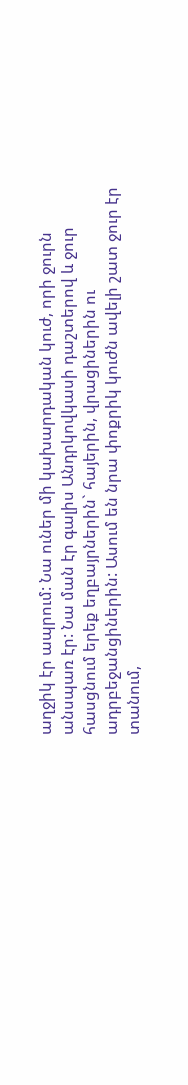աղջիկ էր ապրում: Նա ուներ մի կախարդական կուժ, որի ջուրն անսպառ էր: Նա ման էր գալիս Անդրկովկասի դաշտերով և ջուր հասցնում երեք եղբայրներին` հայերին, վրացիներին ու ադրբեջանցիներին: Ասում են նրա փոքրիկ կուժն ավելի շատ ջուր էր տանում,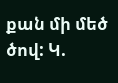քան մի մեծ ծով: Կ.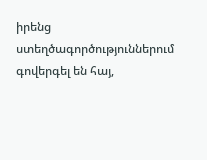իրենց ստեղծագործություններում գովերգել են հայ,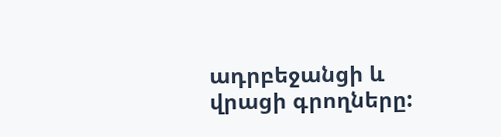ադրբեջանցի և վրացի գրողները: